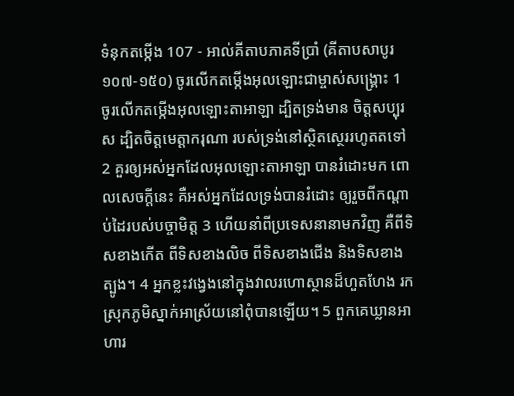ទំនុកតម្កើង 107 - អាល់គីតាបភាគទីប្រាំ (គីតាបសាបូរ ១០៧-១៥០) ចូរលើកតម្កើងអុលឡោះជាម្ចាស់សង្គ្រោះ 1 ចូរលើកតម្កើងអុលឡោះតាអាឡា ដ្បិតទ្រង់មាន ចិត្តសប្បុរស ដ្បិតចិត្តមេត្តាករុណា របស់ទ្រង់នៅស្ថិតស្ថេររហូតតទៅ 2 គួរឲ្យអស់អ្នកដែលអុលឡោះតាអាឡា បានរំដោះមក ពោលសេចក្ដីនេះ គឺអស់អ្នកដែលទ្រង់បានរំដោះ ឲ្យរួចពីកណ្ដាប់ដៃរបស់បច្ចាមិត្ត 3 ហើយនាំពីប្រទេសនានាមកវិញ គឺពីទិសខាងកើត ពីទិសខាងលិច ពីទិសខាងជើង និងទិសខាងត្បូង។ 4 អ្នកខ្លះវង្វេងនៅក្នុងវាលរហោស្ថានដ៏ហួតហែង រកស្រុកភូមិស្នាក់អាស្រ័យនៅពុំបានឡើយ។ 5 ពួកគេឃ្លានអាហារ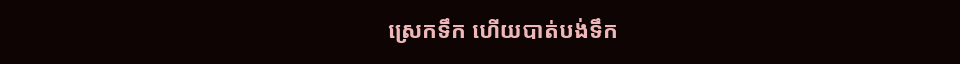ស្រេកទឹក ហើយបាត់បង់ទឹក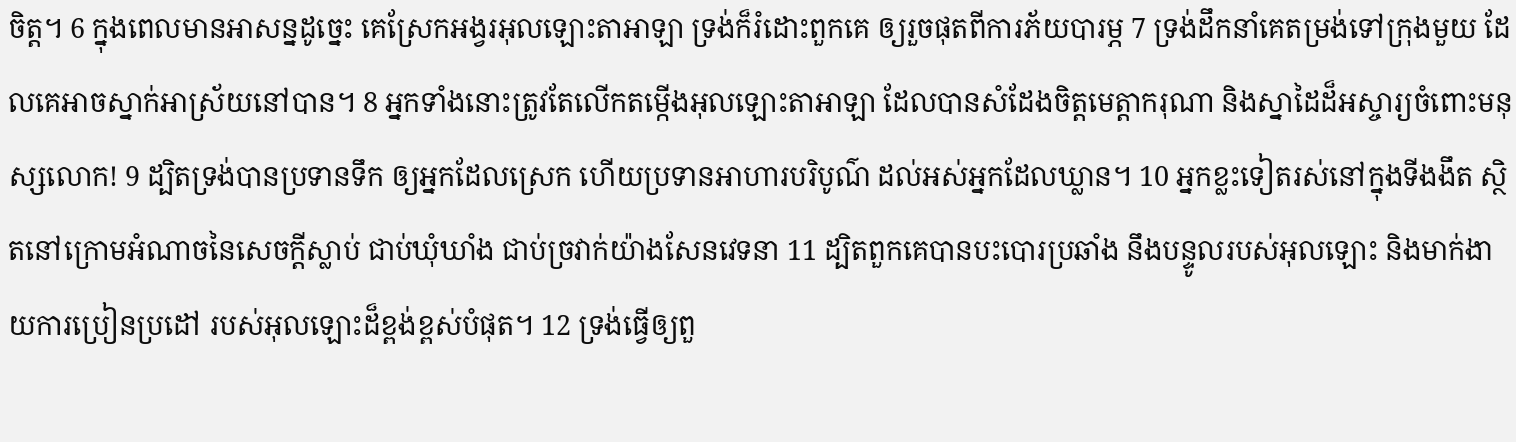ចិត្ត។ 6 ក្នុងពេលមានអាសន្នដូច្នេះ គេស្រែកអង្វរអុលឡោះតាអាឡា ទ្រង់ក៏រំដោះពួកគេ ឲ្យរួចផុតពីការភ័យបារម្ភ 7 ទ្រង់ដឹកនាំគេតម្រង់ទៅក្រុងមួយ ដែលគេអាចស្នាក់អាស្រ័យនៅបាន។ 8 អ្នកទាំងនោះត្រូវតែលើកតម្កើងអុលឡោះតាអាឡា ដែលបានសំដែងចិត្តមេត្តាករុណា និងស្នាដៃដ៏អស្ចារ្យចំពោះមនុស្សលោក! 9 ដ្បិតទ្រង់បានប្រទានទឹក ឲ្យអ្នកដែលស្រេក ហើយប្រទានអាហារបរិបូណ៌ ដល់អស់អ្នកដែលឃ្លាន។ 10 អ្នកខ្លះទៀតរស់នៅក្នុងទីងងឹត ស្ថិតនៅក្រោមអំណាចនៃសេចក្ដីស្លាប់ ជាប់ឃុំឃាំង ជាប់ច្រវាក់យ៉ាងសែនវេទនា 11 ដ្បិតពួកគេបានបះបោរប្រឆាំង នឹងបន្ទូលរបស់អុលឡោះ និងមាក់ងាយការប្រៀនប្រដៅ របស់អុលឡោះដ៏ខ្ពង់ខ្ពស់បំផុត។ 12 ទ្រង់ធ្វើឲ្យពួ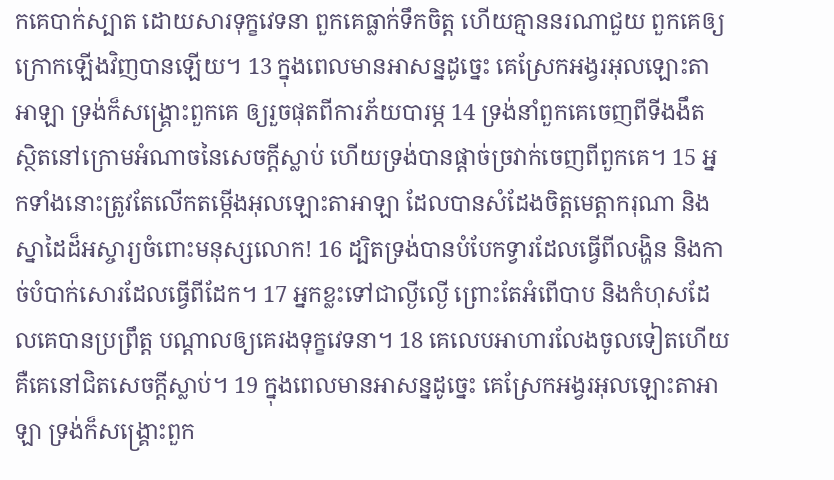កគេបាក់ស្បាត ដោយសារទុក្ខវេទនា ពួកគេធ្លាក់ទឹកចិត្ត ហើយគ្មាននរណាជួយ ពួកគេឲ្យក្រោកឡើងវិញបានឡើយ។ 13 ក្នុងពេលមានអាសន្នដូច្នេះ គេស្រែកអង្វរអុលឡោះតាអាឡា ទ្រង់ក៏សង្គ្រោះពួកគេ ឲ្យរួចផុតពីការភ័យបារម្ភ 14 ទ្រង់នាំពួកគេចេញពីទីងងឹត ស្ថិតនៅក្រោមអំណាចនៃសេចក្ដីស្លាប់ ហើយទ្រង់បានផ្ដាច់ច្រវាក់ចេញពីពួកគេ។ 15 អ្នកទាំងនោះត្រូវតែលើកតម្កើងអុលឡោះតាអាឡា ដែលបានសំដែងចិត្តមេត្តាករុណា និងស្នាដៃដ៏អស្ចារ្យចំពោះមនុស្សលោក! 16 ដ្បិតទ្រង់បានបំបែកទ្វារដែលធ្វើពីលង្ហិន និងកាច់បំបាក់សោរដែលធ្វើពីដែក។ 17 អ្នកខ្លះទៅជាល្ងីល្ងើ ព្រោះតែអំពើបាប និងកំហុសដែលគេបានប្រព្រឹត្ត បណ្ដាលឲ្យគេរងទុក្ខវេទនា។ 18 គេលេបអាហារលែងចូលទៀតហើយ គឺគេនៅជិតសេចក្ដីស្លាប់។ 19 ក្នុងពេលមានអាសន្នដូច្នេះ គេស្រែកអង្វរអុលឡោះតាអាឡា ទ្រង់ក៏សង្គ្រោះពួក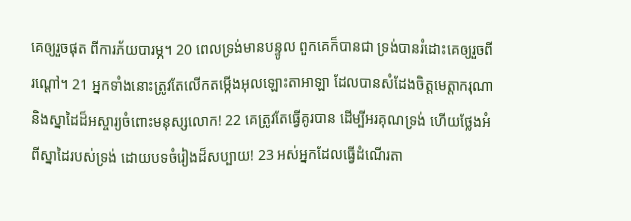គេឲ្យរួចផុត ពីការភ័យបារម្ភ។ 20 ពេលទ្រង់មានបន្ទូល ពួកគេក៏បានជា ទ្រង់បានរំដោះគេឲ្យរួចពីរណ្ដៅ។ 21 អ្នកទាំងនោះត្រូវតែលើកតម្កើងអុលឡោះតាអាឡា ដែលបានសំដែងចិត្តមេត្តាករុណា និងស្នាដៃដ៏អស្ចារ្យចំពោះមនុស្សលោក! 22 គេត្រូវតែធ្វើគូរបាន ដើម្បីអរគុណទ្រង់ ហើយថ្លែងអំពីស្នាដៃរបស់ទ្រង់ ដោយបទចំរៀងដ៏សប្បាយ! 23 អស់អ្នកដែលធ្វើដំណើរតា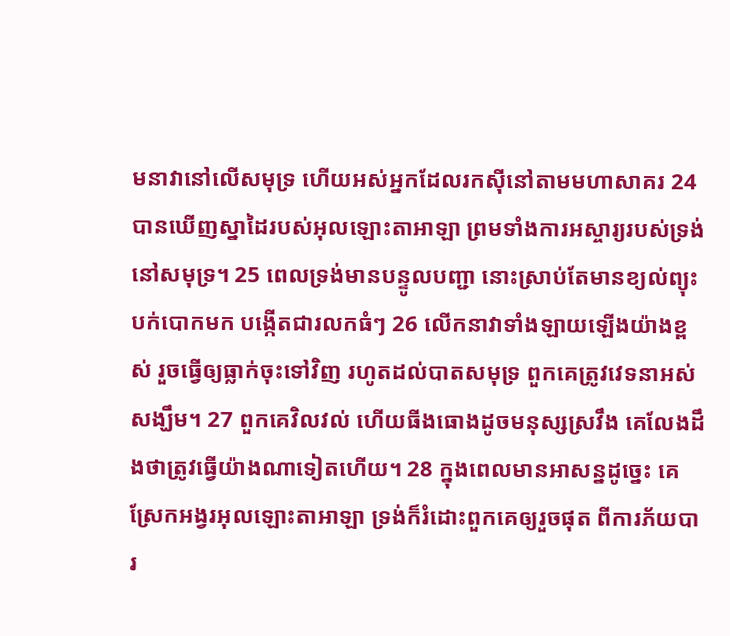មនាវានៅលើសមុទ្រ ហើយអស់អ្នកដែលរកស៊ីនៅតាមមហាសាគរ 24 បានឃើញស្នាដៃរបស់អុលឡោះតាអាឡា ព្រមទាំងការអស្ចារ្យរបស់ទ្រង់នៅសមុទ្រ។ 25 ពេលទ្រង់មានបន្ទូលបញ្ជា នោះស្រាប់តែមានខ្យល់ព្យុះបក់បោកមក បង្កើតជារលកធំៗ 26 លើកនាវាទាំងឡាយឡើងយ៉ាងខ្ពស់ រួចធ្វើឲ្យធ្លាក់ចុះទៅវិញ រហូតដល់បាតសមុទ្រ ពួកគេត្រូវវេទនាអស់សង្ឃឹម។ 27 ពួកគេវិលវល់ ហើយធីងធោងដូចមនុស្សស្រវឹង គេលែងដឹងថាត្រូវធ្វើយ៉ាងណាទៀតហើយ។ 28 ក្នុងពេលមានអាសន្នដូច្នេះ គេស្រែកអង្វរអុលឡោះតាអាឡា ទ្រង់ក៏រំដោះពួកគេឲ្យរួចផុត ពីការភ័យបារ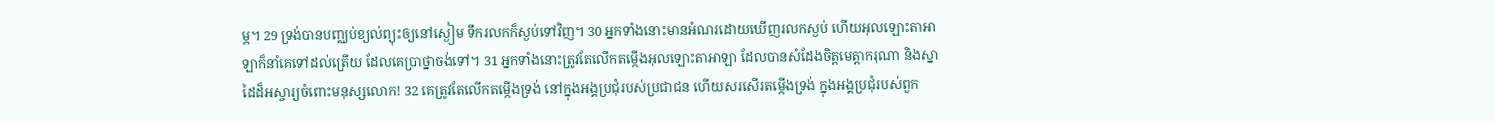ម្ភ។ 29 ទ្រង់បានបញ្ឈប់ខ្យល់ព្យុះឲ្យនៅស្ងៀម ទឹករលកក៏ស្ងប់ទៅវិញ។ 30 អ្នកទាំងនោះមានអំណរដោយឃើញរលកស្ងប់ ហើយអុលឡោះតាអាឡាក៏នាំគេទៅដល់ត្រើយ ដែលគេប្រាថ្នាចង់ទៅ។ 31 អ្នកទាំងនោះត្រូវតែលើកតម្កើងអុលឡោះតាអាឡា ដែលបានសំដែងចិត្តមេត្តាករុណា និងស្នាដៃដ៏អស្ចារ្យចំពោះមនុស្សលោក! 32 គេត្រូវតែលើកតម្កើងទ្រង់ នៅក្នុងអង្គប្រជុំរបស់ប្រជាជន ហើយសរសើរតម្កើងទ្រង់ ក្នុងអង្គប្រជុំរបស់ពួក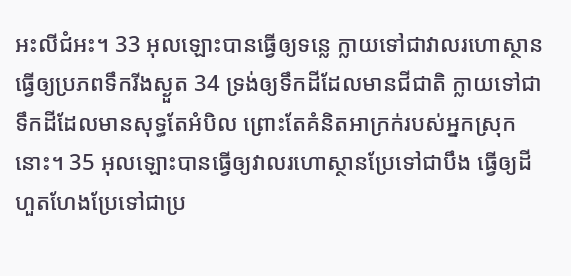អះលីជំអះ។ 33 អុលឡោះបានធ្វើឲ្យទន្លេ ក្លាយទៅជាវាលរហោស្ថាន ធ្វើឲ្យប្រភពទឹករីងស្ងួត 34 ទ្រង់ឲ្យទឹកដីដែលមានជីជាតិ ក្លាយទៅជាទឹកដីដែលមានសុទ្ធតែអំបិល ព្រោះតែគំនិតអាក្រក់របស់អ្នកស្រុកនោះ។ 35 អុលឡោះបានធ្វើឲ្យវាលរហោស្ថានប្រែទៅជាបឹង ធ្វើឲ្យដីហួតហែងប្រែទៅជាប្រ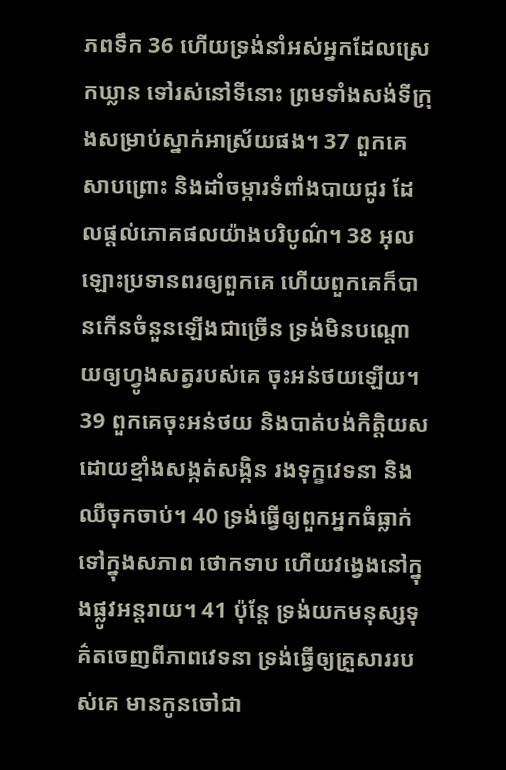ភពទឹក 36 ហើយទ្រង់នាំអស់អ្នកដែលស្រេកឃ្លាន ទៅរស់នៅទីនោះ ព្រមទាំងសង់ទីក្រុងសម្រាប់ស្នាក់អាស្រ័យផង។ 37 ពួកគេសាបព្រោះ និងដាំចម្ការទំពាំងបាយជូរ ដែលផ្ដល់ភោគផលយ៉ាងបរិបូណ៌។ 38 អុលឡោះប្រទានពរឲ្យពួកគេ ហើយពួកគេក៏បានកើនចំនួនឡើងជាច្រើន ទ្រង់មិនបណ្ដោយឲ្យហ្វូងសត្វរបស់គេ ចុះអន់ថយឡើយ។ 39 ពួកគេចុះអន់ថយ និងបាត់បង់កិត្តិយស ដោយខ្មាំងសង្កត់សង្កិន រងទុក្ខវេទនា និងឈឺចុកចាប់។ 40 ទ្រង់ធ្វើឲ្យពួកអ្នកធំធ្លាក់ទៅក្នុងសភាព ថោកទាប ហើយវង្វេងនៅក្នុងផ្លូវអន្តរាយ។ 41 ប៉ុន្តែ ទ្រង់យកមនុស្សទុគ៌តចេញពីភាពវេទនា ទ្រង់ធ្វើឲ្យគ្រួសាររបស់គេ មានកូនចៅជា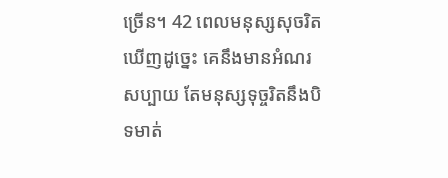ច្រើន។ 42 ពេលមនុស្សសុចរិតឃើញដូច្នេះ គេនឹងមានអំណរសប្បាយ តែមនុស្សទុច្ចរិតនឹងបិទមាត់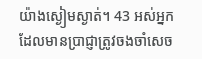យ៉ាងស្ងៀមស្ងាត់។ 43 អស់អ្នកដែលមានប្រាជ្ញាត្រូវចងចាំសេច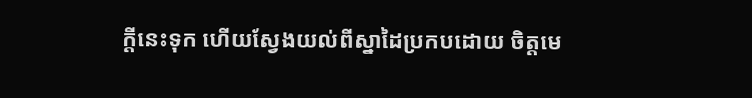ក្ដីនេះទុក ហើយស្វែងយល់ពីស្នាដៃប្រកបដោយ ចិត្តមេ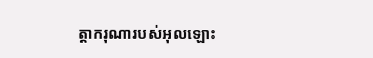ត្តាករុណារបស់អុលឡោះ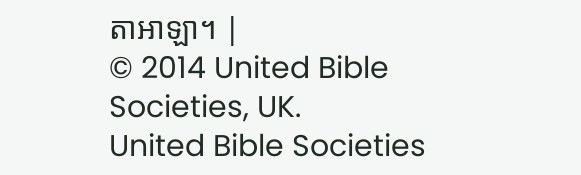តាអាឡា។ |
© 2014 United Bible Societies, UK.
United Bible Societies